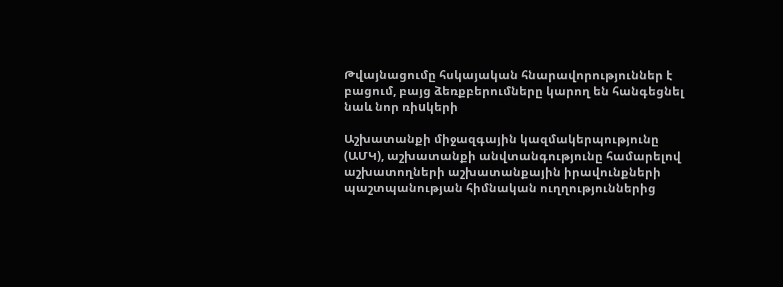Թվայնացումը հսկայական հնարավորություններ է բացում, բայց ձեռքբերումները կարող են հանգեցնել նաև նոր ռիuկերի

Աշխատանքի միջազգային կազմակերպությունը (ԱՄԿ), աշխատանքի անվտանգությունը համարելով աշխատողների աշխատանքային իրավունքների պաշտպանության հիմնական ուղղություններից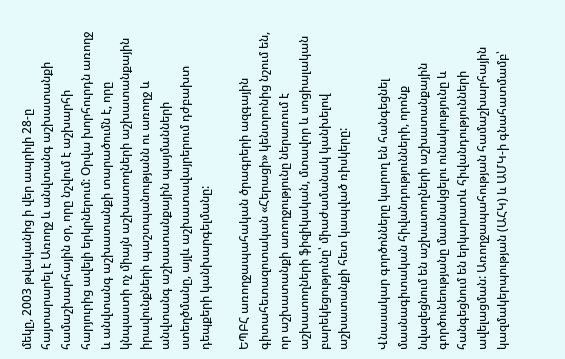մեկը, 2003 թվականից ի վեր ապրիլի 28-ը հայտարարել է Առողջ և անվտանգ աշխատանքի համաշխարհային օր, որը նշվում է աշխարհի հարյուրից ավելի երկրներում: Օրվա խորհուրդն առողջ և անվտանգ աշխատանքի տարածումն է, որը կնպաստի ոչ միայն աշխատողների աշխատանքային իրավունքների պաշտպանությանն ու առողջ և անվտանգ աշխատանքային պայմանների ստեղծմանը, այլև աշխատավայրերում դժբախտ դեպքերի կանխարգելմանը:

ԵՊԲՀ առողջապահական ծրագրերի ազգային գիտահետազոտական «Հերացի» կենտրոնից նշում են, որ աշխատանքի առողջությունը ներառում է աշխատողների ֆիզիկական, մտավոր և սոցիալական բարեկեցությունը՝ միաժամանակ կանխելով աշխատանքի հետ կապված ռիսկերը:

Վնասակար գործոնները կարող են հանգեցնել մասնագիտական հիվանդությունների, որոնք նվազեցնում են աշխատողների աշխատանքային գործունեությանը մասնակցելու ունակությունը և հանգեցնում են երկարատև հիվանդությունների ավելացման: Առողջապահության համաշխարհային կազմակերպության (ԱՀԿ) և ԱՄԿ-ի գնահատմամբ՝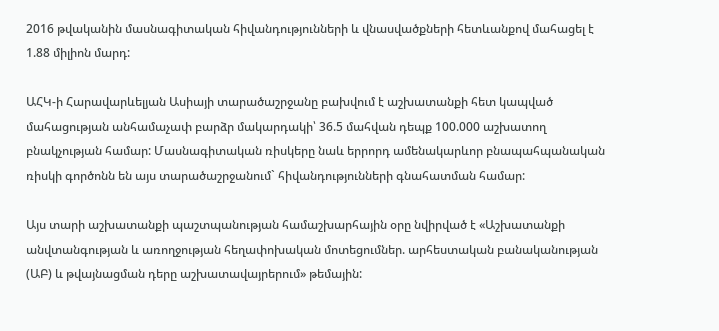2016 թվականին մասնագիտական հիվանդությունների և վնասվածքների հետևանքով մահացել է 1.88 միլիոն մարդ:

ԱՀԿ-ի Հարավարևելյան Ասիայի տարածաշրջանը բախվում է աշխատանքի հետ կապված մահացության անհամաչափ բարձր մակարդակի՝ 36.5 մահվան դեպք 100.000 աշխատող բնակչության համար: Մասնագիտական ռիսկերը նաև երրորդ ամենակարևոր բնապահպանական ռիսկի գործոնն են այս տարածաշրջանում` հիվանդությունների գնահատման համար:

Այս տարի աշխատանքի պաշտպանության համաշխարհային օրը նվիրված է «Աշխատանքի անվտանգության և առողջության հեղափոխական մոտեցումներ. արհեստական բանականության (ԱԲ) և թվայնացման դերը աշխատավայրերում» թեմային: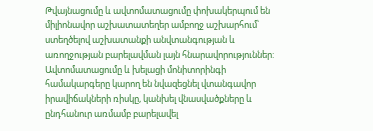Թվայնացումը և ավտոմատացումը փոխակերպում են միլիոնավոր աշխատատեղեր ամբողջ աշխարհում՝ ստեղծելով աշխատանքի անվտանգության և առողջության բարելավման լայն հնարավորություններ: Ավտոմատացումը և խելացի մոնիտորինգի համակարգերը կարող են նվազեցնել վտանգավոր իրավիճակների ռիսկը, կանխել վնասվածքները և ընդհանուր առմամբ բարելավել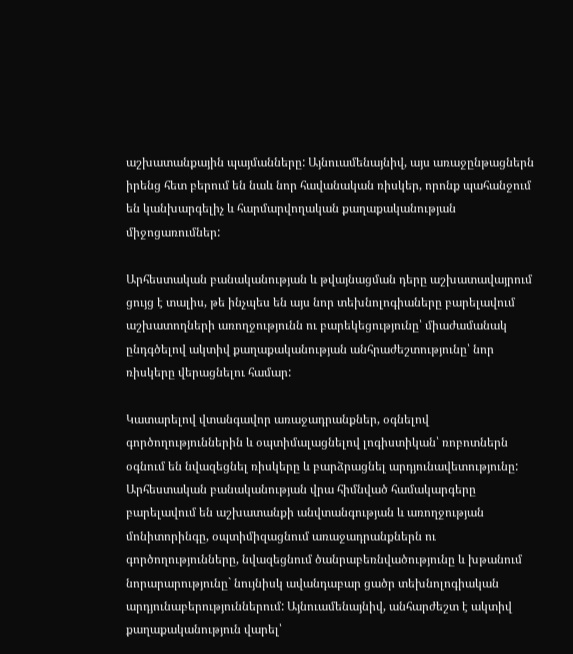աշխատանքային պայմանները: Այնուամենայնիվ, այս առաջընթացներն իրենց հետ բերում են նաև նոր հավանական ռիսկեր, որոնք պահանջում են կանխարգելիչ և հարմարվողական քաղաքականության միջոցառումներ:

Արհեստական բանականության և թվայնացման դերը աշխատավայրում ցույց է տալիս, թե ինչպես են այս նոր տեխնոլոգիաները բարելավում աշխատողների առողջությունն ու բարեկեցությունը՝ միաժամանակ ընդգծելով ակտիվ քաղաքականության անհրաժեշտությունը՝ նոր ռիսկերը վերացնելու համար:

Կատարելով վտանգավոր առաջադրանքներ, օգնելով գործողություններին և օպտիմալացնելով լոգիստիկան՝ ռոբոտներն օգնում են նվազեցնել ռիսկերը և բարձրացնել արդյունավետությունը: Արհեստական բանականության վրա հիմնված համակարգերը բարելավում են աշխատանքի անվտանգության և առողջության մոնիտորինգը, օպտիմիզացնում առաջադրանքներն ու գործողությունները, նվազեցնում ծանրաբեռնվածությունը և խթանում նորարարությունը` նույնիսկ ավանդաբար ցածր տեխնոլոգիական արդյունաբերություններում: Այնուամենայնիվ, անհարժեշտ է ակտիվ քաղաքականություն վարել՝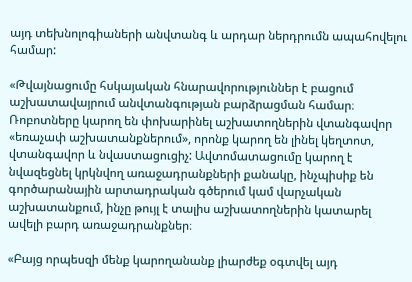այդ տեխնոլոգիաների անվտանգ և արդար ներդրումն ապահովելու համար:

«Թվայնացումը հսկայական հնարավորություններ է բացում աշխատավայրում անվտանգության բարձրացման համար։ Ռոբոտները կարող են փոխարինել աշխատողներին վտանգավոր «եռաչափ աշխատանքներում», որոնք կարող են լինել կեղտոտ, վտանգավոր և նվաստացուցիչ: Ավտոմատացումը կարող է նվազեցնել կրկնվող առաջադրանքների քանակը, ինչպիսիք են գործարանային արտադրական գծերում կամ վարչական աշխատանքում, ինչը թույլ է տալիս աշխատողներին կատարել ավելի բարդ առաջադրանքներ։

«Բայց որպեսզի մենք կարողանանք լիարժեք օգտվել այդ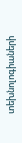տեխնոլոգիաների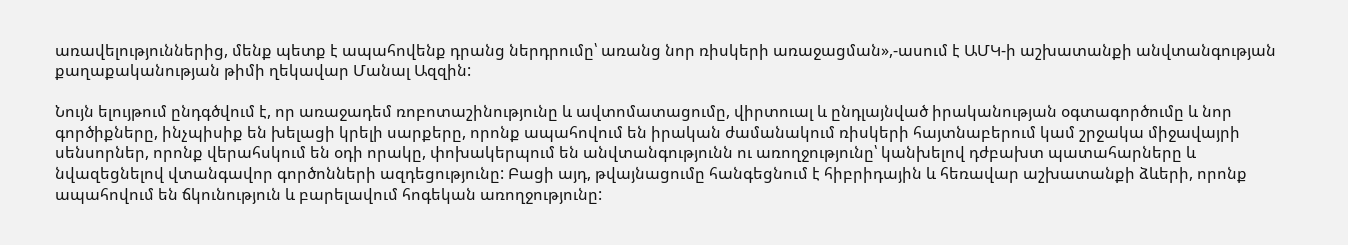առավելություններից, մենք պետք է ապահովենք դրանց ներդրումը՝ առանց նոր ռիսկերի առաջացման»,-ասում է ԱՄԿ-ի աշխատանքի անվտանգության քաղաքականության թիմի ղեկավար Մանալ Ազզին:

Նույն ելույթում ընդգծվում է, որ առաջադեմ ռոբոտաշինությունը և ավտոմատացումը, վիրտուալ և ընդլայնված իրականության օգտագործումը և նոր գործիքները, ինչպիսիք են խելացի կրելի սարքերը, որոնք ապահովում են իրական ժամանակում ռիսկերի հայտնաբերում կամ շրջակա միջավայրի սենսորներ, որոնք վերահսկում են օդի որակը, փոխակերպում են անվտանգությունն ու առողջությունը՝ կանխելով դժբախտ պատահարները և նվազեցնելով վտանգավոր գործոնների ազդեցությունը: Բացի այդ, թվայնացումը հանգեցնում է հիբրիդային և հեռավար աշխատանքի ձևերի, որոնք ապահովում են ճկունություն և բարելավում հոգեկան առողջությունը: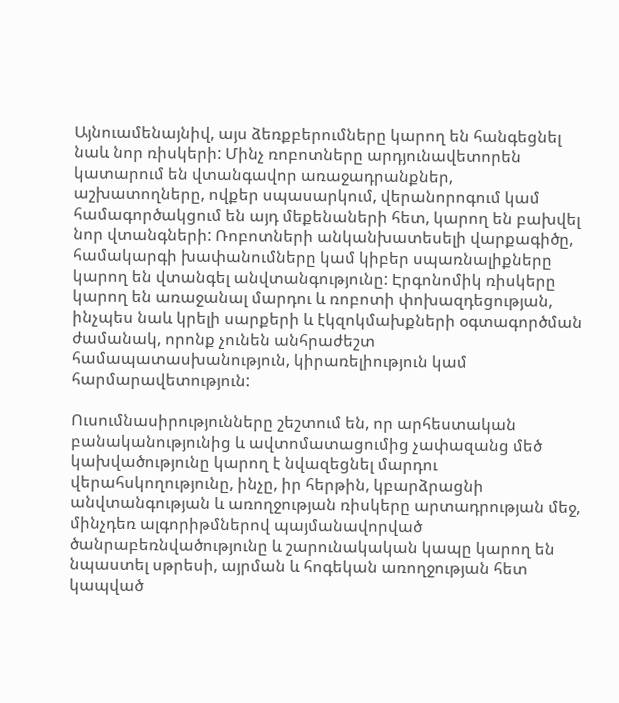Այնուամենայնիվ, այս ձեռքբերումները կարող են հանգեցնել նաև նոր ռիսկերի: Մինչ ռոբոտները արդյունավետորեն կատարում են վտանգավոր առաջադրանքներ, աշխատողները, ովքեր սպասարկում, վերանորոգում կամ համագործակցում են այդ մեքենաների հետ, կարող են բախվել նոր վտանգների: Ռոբոտների անկանխատեսելի վարքագիծը, համակարգի խափանումները կամ կիբեր սպառնալիքները կարող են վտանգել անվտանգությունը: Էրգոնոմիկ ռիսկերը կարող են առաջանալ մարդու և ռոբոտի փոխազդեցության, ինչպես նաև կրելի սարքերի և էկզոկմախքների օգտագործման ժամանակ, որոնք չունեն անհրաժեշտ համապատասխանություն, կիրառելիություն կամ հարմարավետություն:

Ուսումնասիրությունները շեշտում են, որ արհեստական բանականությունից և ավտոմատացումից չափազանց մեծ կախվածությունը կարող է նվազեցնել մարդու վերահսկողությունը, ինչը, իր հերթին, կբարձրացնի անվտանգության և առողջության ռիսկերը արտադրության մեջ, մինչդեռ ալգորիթմներով պայմանավորված ծանրաբեռնվածությունը և շարունակական կապը կարող են նպաստել սթրեսի, այրման և հոգեկան առողջության հետ կապված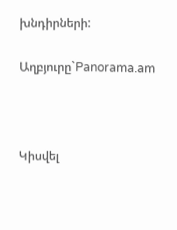խնդիրների:

Աղբյուրը`Panorama.am



Կիսվել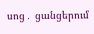սոց․ ցանցերում